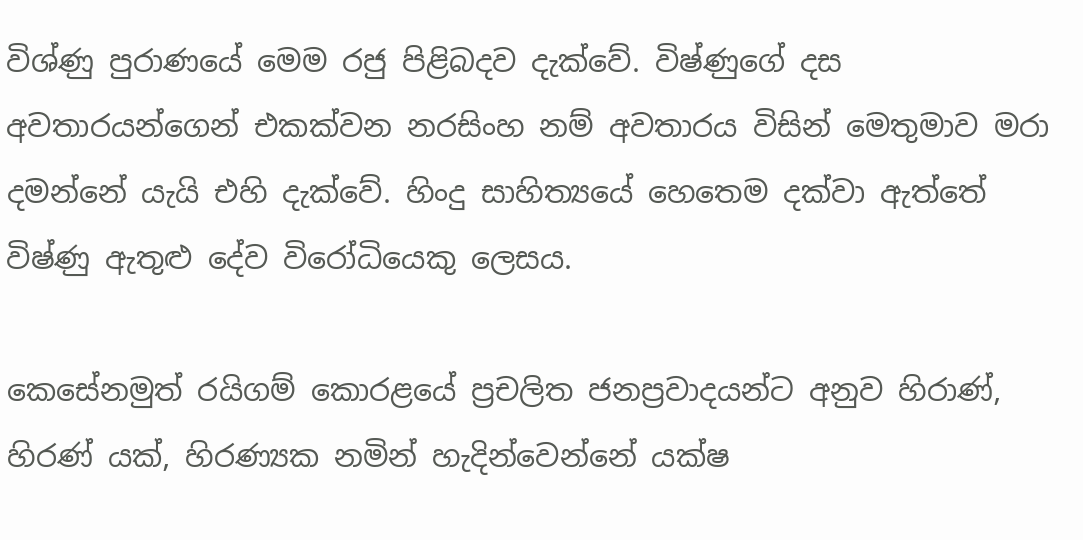විශ්ණු පුරාණයේ මෙම රජු පිළිබදව දැක්වේ. විෂ්ණුගේ දස අවතාරයන්ගෙන් එකක්වන නරසිංහ නම් අවතාරය විසින් මෙතුමාව මරා දමන්නේ යැයි එහි දැක්වේ. හිංදු සාහිත්‍යයේ හෙතෙම දක්වා ඇත්තේ විෂ්ණු ඇතුළු දේව විරෝධියෙකු ලෙසය.

කෙසේනමුත් රයිගම් කොරළයේ ප්‍රචලිත ජනප්‍රවාදයන්ට අනුව හිරාණ්, හිරණ් යක්, හිරණ්‍යක නමින් හැදින්වෙන්නේ යක්ෂ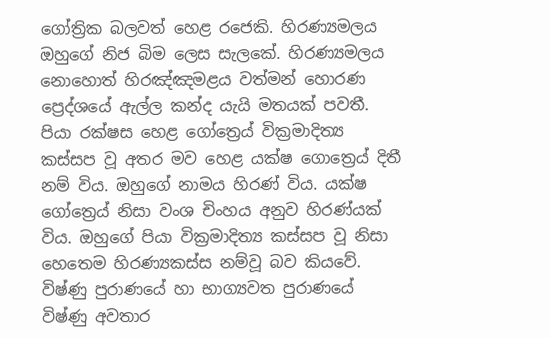ගෝත්‍රික බලවත් හෙළ රජෙකි. හිරණ්‍යමලය ඔහුගේ නිජ බිම ලෙස සැලකේ. හිරණ්‍යමලය නොහොත් හිරඤ්ඤමළය වත්මන් හොරණ ප්‍රෙද්ශයේ ඇල්ල කන්ද යැයි මතයක් පවතී. පියා රක්ෂස හෙළ ගෝත්‍රෙය් වික්‍රමාදිත්‍ය කස්සප වූ අතර මව හෙළ යක්ෂ ගොත්‍රෙය් දිතී නම් විය. ඔහුගේ නාමය හිරණ් විය. යක්ෂ ගෝත්‍රෙය් නිසා වංශ චිංහය අනුව හිරණ්යක් විය. ඔහුගේ පියා වික්‍රමාදිත්‍ය කස්සප වූ නිසා හෙතෙම හිරණ්‍යකස්ස නම්වූ බව කියවේ. විෂ්ණු පුරාණයේ හා භාග්‍යවත පුරාණයේ විෂ්ණු අවතාර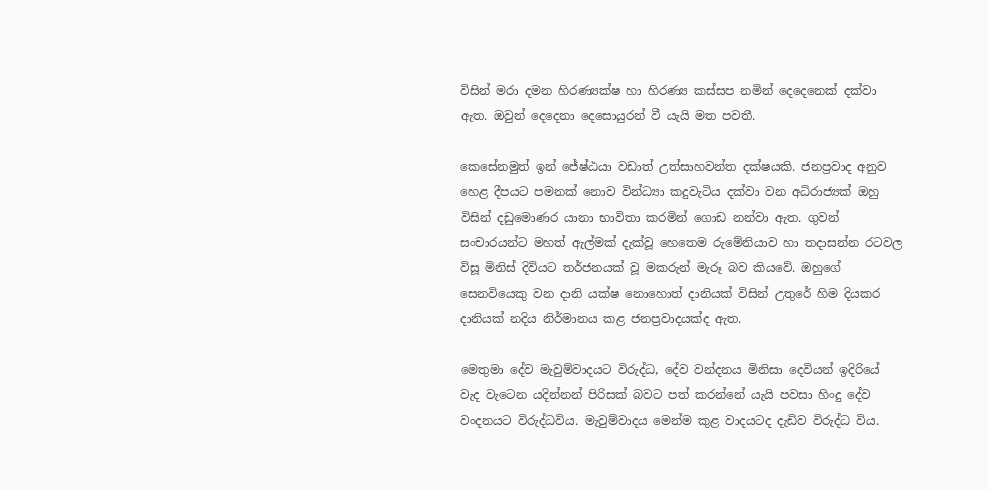විසින් මරා දමන හිරණ්‍යක්ෂ හා හිරණ්‍ය කස්සප නමින් දෙදෙනෙක් දක්වා ඇත. ඔවුන් දෙදෙනා දෙසොයුරන් වී යැයි මත පවතී.

කෙසේනමුත් ඉන් ජේෂ්ඨයා වඩාත් උත්සාහවන්ත දක්ෂයකි. ජනප්‍රවාද අනුව හෙළ දීපයට පමනක් නොව වින්ධ්‍යා කදුවැටිය දක්වා වන අධිරාජ්‍යක් ඔහු විසින් දඩුමොණර යානා භාවිතා කරමින් ගොඩ නන්වා ඇත. ගුවන් සංචාරයන්ට මහත් ඇල්මක් දැක්වූ හෙතෙම රුමේනියාව හා තදාසන්න රටවල විසූ මිනිස් දිවියට තර්ජනයක් වූ මකරුන් මැරූ බව කියවේ. ඔහුගේ සෙනවියෙකු වන දානි යක්ෂ නොහොත් දානියක් විසින් උතුරේ හිම දියකර දානියක් නදිය නිර්මානය කළ ජනප්‍රවාදයක්ද ඇත.

මෙතුමා දේව මැවුම්වාදයට විරුද්ධ, දේව වන්දනය මිනිසා දෙවියන් ඉදිරියේ වැද වැටෙන යදින්නන් පිරිසක් බවට පත් කරන්නේ යැයි පවසා හිංදු දේව වංදනයට විරුද්ධවිය. මැවුම්වාදය මෙන්ම කුළ වාදයටද දැඩිව විරුද්ධ විය.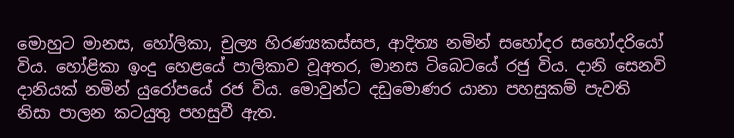මොහුට මානස, හෝලිකා, චුල්‍ය හිරණ්‍යකස්සප, ආදිත්‍ය නමින් සහෝදර සහෝදරියෝ විය. හෝළිකා ඉංදු හෙළයේ පාලිකාව වූඅතර, මානස ටිබෙටයේ රජු විය. දානි සෙනවි දානියක් නමින් යුරෝපයේ රජ විය. මොවුන්ට දඩුමොණර යානා පහසුකම් පැවති නිසා පාලන කටයුතු පහසුවී ඇත.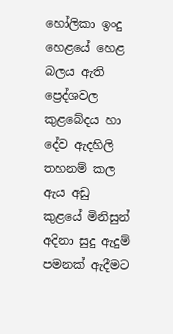හෝලිකා ඉංදු හෙළයේ හෙළ බලය ඇති ප්‍රෙද්ශවල කුළබේදය හා දේව ඇදහිලි තහනම් කල ඇය අඩු කුළයේ මිනිසුන් අදිනා සුදු ඇදුම් පමනක් ඇදීමට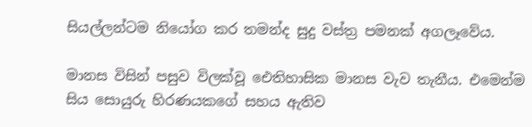සියල්ලන්ටම නියෝග කර තමන්ද සුදු වස්ත්‍ර පමනක් අගලෑවේය.

මානස විසින් පසුව විලක්වූ ඓතිහාසික මානස වැව තැනීය. එමෙන්ම සිය සොයුරු හිරණයකගේ සහය ඇතිව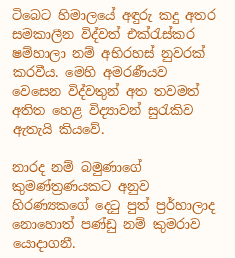ටිබෙට හිමාලයේ අඳුරු කදු අතර සමකාලීන විද්වත් එක්රැස්කර ෂම්හාලා නම් අභිරහස් නුවරක් කරවීය. මෙහි අමරණීයව වෙසෙන විද්වතුන් අත තවමත් අතිත හෙළ විද්‍යාවන් සුරැකිව ඇතැයි කියවේ.

නාරද නම් බමුණාගේ කුමණ්ත්‍රණයකට අනුව හිරණ්‍යකගේ දෙටු පුත් ප්‍රර්හාලාද නොහොත් පණ්ඩු නම් කුමරාව යොදාගනී.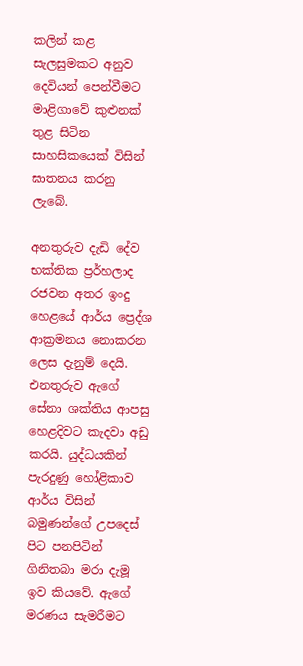කලින් කළ සැලසුමකට අනුව දෙවියන් පෙන්වීමට මාළිගාවේ කුළුනක් තුළ සිටින සාහසිකයෙක් විසින් ඝාතනය කරනු ලැබේ.

අනතුරුව දැඩි දේව භක්තික ප්‍රර්හලාද රජවන අතර ඉංදු හෙළයේ ආර්ය ප්‍රෙද්ශ ආක්‍රමනය නොකරන ලෙස දැනුම් දෙයි. එනතුරුව ඇගේ සේනා ශක්තිය ආපසු හෙළදිවට කැදවා අඩු කරයි. යුද්ධයකින් පැරදුණු හෝළිකාව ආර්ය විසින් බමුණන්ගේ උපදෙස් පිට පනපිටින් ගිනිතබා මරා දැමූ ඉව කියවේ. ඇගේ මරණය සැමරීමට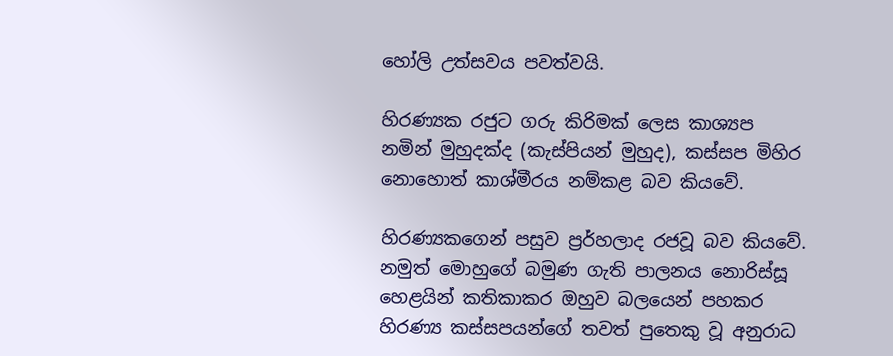හෝලි උත්සවය පවත්වයි.

හිරණ්‍යක රජුට ගරු කිරිමක් ලෙස කාශ්‍යප නමින් මුහුදක්ද (කැස්පියන් මුහුද), කස්සප මිහිර නොහොත් කාශ්මීරය නම්කළ බව කියවේ.

හිරණ්‍යකගෙන් පසුව ප්‍රර්හලාද රජවූ බව කියවේ. නමුත් මොහුගේ බමුණ ගැති පාලනය නොරිස්සූ හෙළයින් කතිකාකර ඔහුව බලයෙන් පහකර හිරණ්‍ය කස්සපයන්ගේ තවත් පුතෙකු වූ අනුරාධ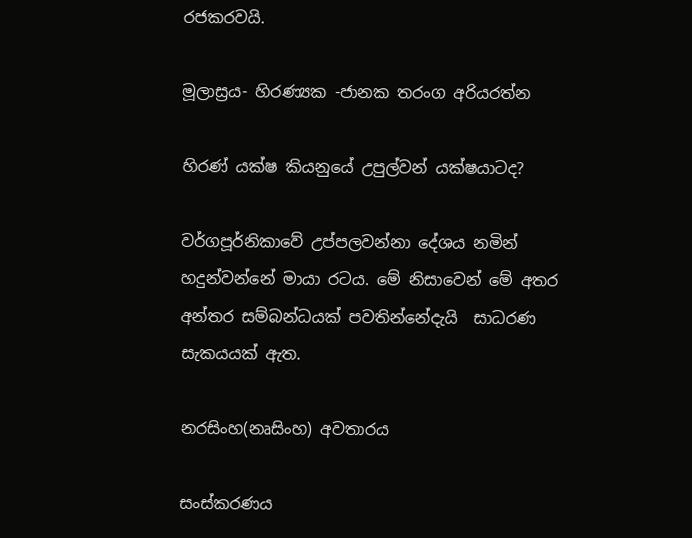රජකරවයි.

මූලාස්‍රය- හිරණ්‍යක -ජානක තරංග අරියරත්න

හිරණ්‍ යක්ෂ කියනුයේ උපුල්වන් යක්ෂයාටද?

වර්ගපූර්නිකාවේ උප්පලවන්නා දේශය නමින් හදුන්වන්නේ මායා රටය. මේ නිසාවෙන් මේ අතර අන්තර සම්බන්ධයක් පවතින්නේදැයි  සාධරණ සැකයයක් ඇත.

නරසිංහ(නෘසිංහ) අවතාරය

සංස්කරණය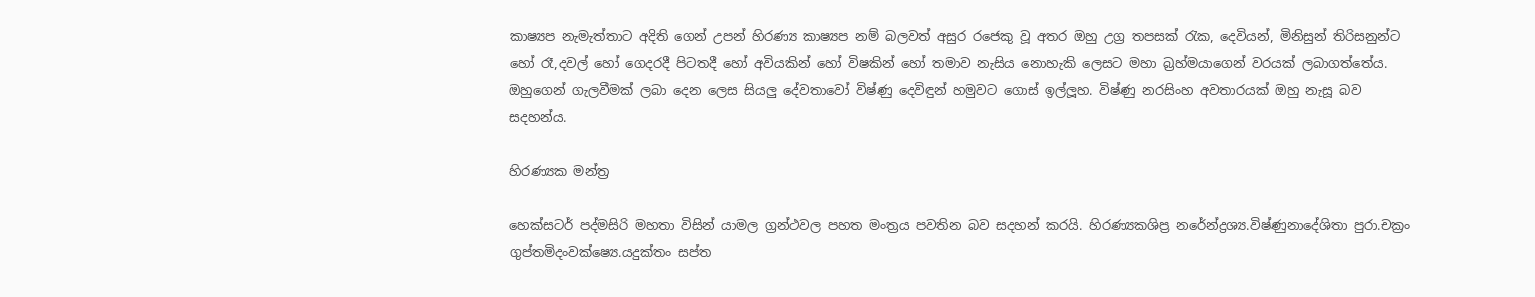කාෂ්‍යප නැමැත්තාට අදිති ගෙන් උපන් හිරණ්‍ය කාෂ්‍යප නම් බලවත් අසුර රජෙකු වූ අතර ඔහු උග්‍ර තපසක් රැක, දෙවියන්, මිනිසුන් තිරිසනුන්ට හෝ රෑ,දවල් හෝ ගෙදරදී පිටතදී හෝ අවියකින් හෝ විෂකින් හෝ තමාව නැසිය නොහැකි ලෙසට මහා බ්‍රහ්මයාගෙන් වරයක් ලබාගත්තේය. ඔහුගෙන් ගැලවීමක් ලබා දෙන ලෙස සියලු දේවතාවෝ විෂ්ණු දෙවිඳුන් හමුවට ගොස් ඉල්ලූහ. විෂ්ණු නරසිංහ අවතාරයක් ඔහු නැසූ බව සදහන්ය.

හිරණ්‍යක මන්ත්‍ර

හෙක්සටර් පද්මසිරි මහතා විසින් යාමල ග්‍රන්ථවල පහත මංත්‍රය පවතින බව සදහන් කරයි. හිරණ්‍යකශිප්‍ර නරේන්ද්‍රශ්‍ය.විෂ්ණුනාදේශිතා පුරා.චක්‍රං ගුප්තමිදංවක්ෂ්‍යෙ.යදුක්තං සප්ත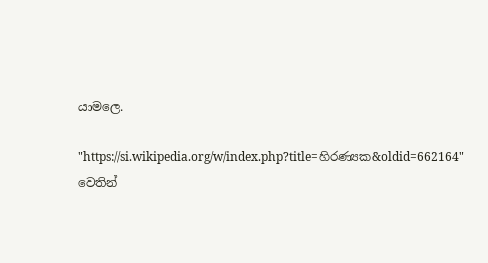යාමලෙ.

"https://si.wikipedia.org/w/index.php?title=හිරණ්‍යක&oldid=662164" වෙතින්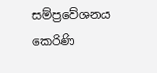සම්ප්‍රවේශනය කෙරිණි